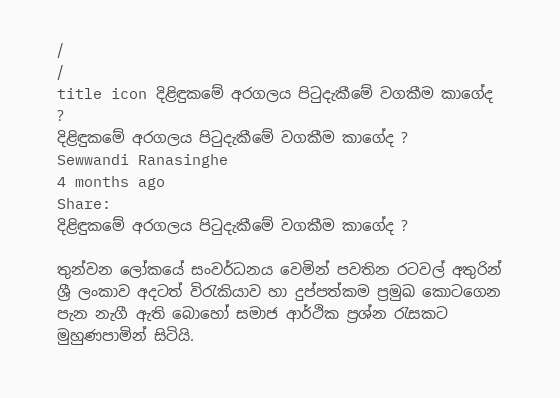/
/
title icon දිළිඳුකමේ අරගලය පිටුදැකීමේ වගකීම කාගේද ?
දිළිඳුකමේ අරගලය පිටුදැකීමේ වගකීම කාගේද ?
Sewwandi Ranasinghe
4 months ago
Share:
දිළිඳුකමේ අරගලය පිටුදැකීමේ වගකීම කාගේද ?

තුන්වන ලෝකයේ සංවර්ධනය වෙමින් පවතින රටවල් අතුරින් ශ්‍රී ලංකාව අදටත් විරැකියාව හා දුප්පත්කම ප්‍රමුඛ කොටගෙන පැන නැගී ඇති බොහෝ සමාජ ආර්ථික ප්‍රශ්න රැසකට මුහුණපාමින් සිටියි.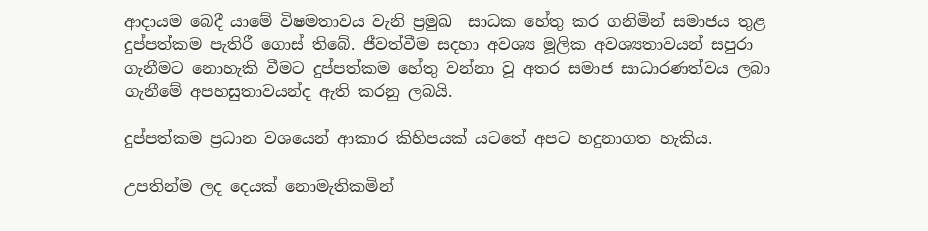ආදායම බෙදී යාමේ විෂමතාවය වැනි ප්‍රමුඛ  සාධක හේතු කර ගනිමින් සමාජය තුළ දුප්පත්කම පැතිරී ගොස් තිබේ. ජීවත්වීම සදහා අවශ්‍ය මූලික අවශ්‍යතාවයන් සපුරා ගැනීමට නොහැකි වීමට දුප්පත්කම හේතු වන්නා වූ අතර සමාජ සාධාරණත්වය ලබා ගැනීමේ අපහසුතාවයන්ද ඇති කරනු ලබයි.

දුප්පත්කම ප්‍රධාන වශයෙන් ආකාර කිහිපයක් යටතේ අපට හදුනාගත හැකිය.

උපතින්ම ලද දෙයක් නොමැතිකමින්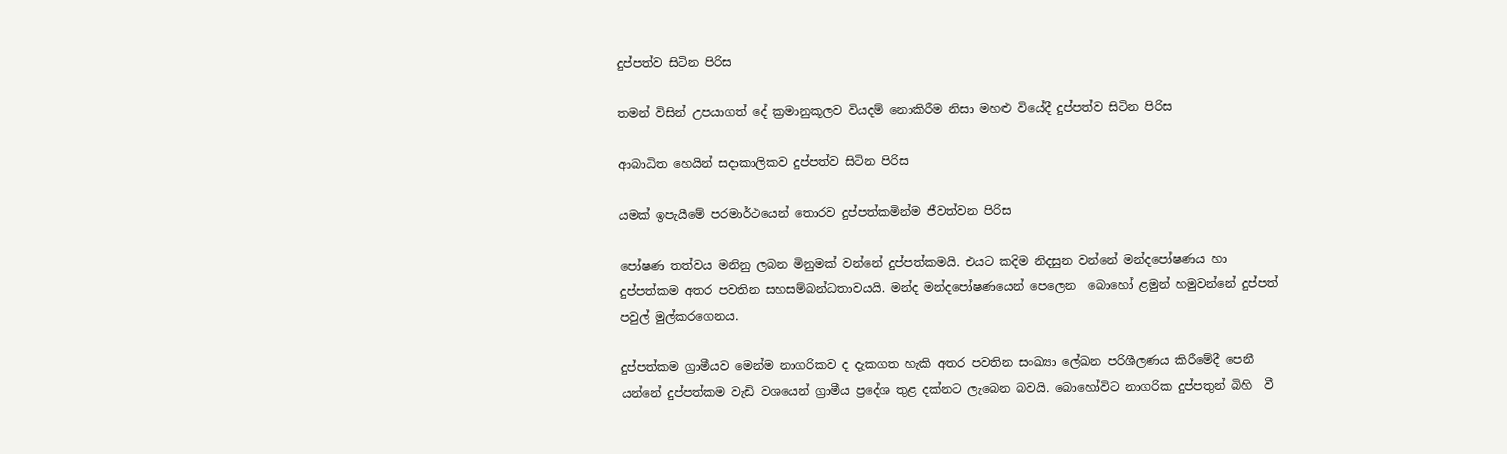දුප්පත්ව සිටින පිරිස

තමන් විසින් උපයාගත් දේ ක්‍රමානුකූලව වියදම් නොකිරීම නිසා මහළු වියේදී දුප්පත්ව සිටින පිරිස

ආබාධිත හෙයින් සදාකාලිකව දුප්පත්ව සිටින පිරිස

යමක් ඉපැයීමේ පරමාර්ථයෙන් තොරව දුප්පත්කමින්ම ජීවත්වන පිරිස

පෝෂණ තත්වය මනිනු ලබන මිනුමක් වන්නේ දුප්පත්කමයි. එයට කදිම නිදසුන වන්නේ මන්දපෝෂණය හා දුප්පත්කම අතර පවතින සහසම්බන්ධතාවයයි. මන්ද මන්දපෝෂණයෙන් පෙලෙන  බොහෝ ළමුන් හමුවන්නේ දුප්පත් පවුල් මුල්කරගෙනය.

දුප්පත්කම ග්‍රාමීයව මෙන්ම නාගරිකව ද දැකගත හැකි අතර පවතින සංඛ්‍යා ලේඛන පරිශීලණය කිරීමේදී පෙනී යන්නේ දුප්පත්කම වැඩි වශයෙන් ග්‍රාමීය ප්‍රදේශ තුළ දක්නට ලැබෙන බවයි. බොහෝවිට නාගරික දුප්පතුන් බිහි  වී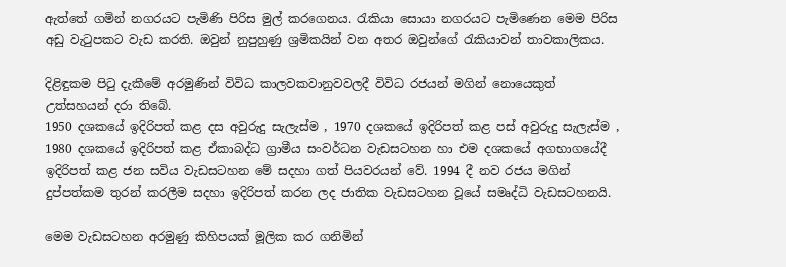ඇත්තේ ගමින් නගරයට පැමිණි පිරිස මුල් කරගෙනය. රැකියා සොයා නගරයට පැමිණෙන මෙම පිරිස අඩු වැටුපකට වැඩ කරති. ඔවුන් නුපුහුණු ශ්‍රමිකයින් වන අතර ඔවුන්ගේ රැකියාවන් තාවකාලිකය.

දිළිඳුකම පිටු දැකීමේ අරමුණින් විවිධ කාලවකවානුවවලදී විවිධ රජයන් මගින් නොයෙකුත් උත්සහයන් දරා තිබේ.
1950 දශකයේ ඉදිරිපත් කළ දස අවුරුදු සැලැස්ම , 1970 දශකයේ ඉදිරිපත් කළ පස් අවුරුදු සැලැස්ම , 1980 දශකයේ ඉදිරිපත් කළ ඒකාබද්ධ ග්‍රාමීය සංවර්ධන වැඩසටහන හා එම දශකයේ අගභාගයේදී ඉදිරිපත් කළ ජන සවිය වැඩසටහන මේ සදහා ගත් පියවරයන් වේ. 1994 දී නව රජය මගින් දුප්පත්කම තුරන් කරලීම සදහා ඉදිරිපත් කරන ලද ජාතික වැඩසටහන වූයේ සමෘද්ධි වැඩසටහනයි.

මෙම වැඩසටහන අරමුණු කිහිපයක් මූලික කර ගනිමින්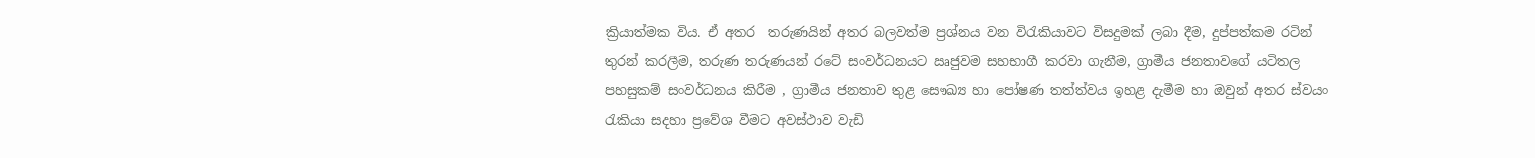ක්‍රියාත්මක විය. ඒ අතර  තරුණයින් අතර බලවත්ම ප්‍රශ්නය වන විරැකියාවට විසදුමක් ලබා දීම, දුප්පත්කම රටින් තුරන් කරලීම, තරුණ තරුණයන් රටේ සංවර්ධනයට ඍජුවම සහභාගී කරවා ගැනීම, ග්‍රාමීය ජනතාවගේ යටිතල පහසුකම් සංවර්ධනය කිරීම , ග්‍රාමීය ජනතාව තුළ සෞඛ්‍ය හා පෝෂණ තත්ත්වය ඉහළ දැමීම හා ඔවුන් අතර ස්වයං රැකියා සදහා ප්‍රවේශ වීමට අවස්ථාව වැඩි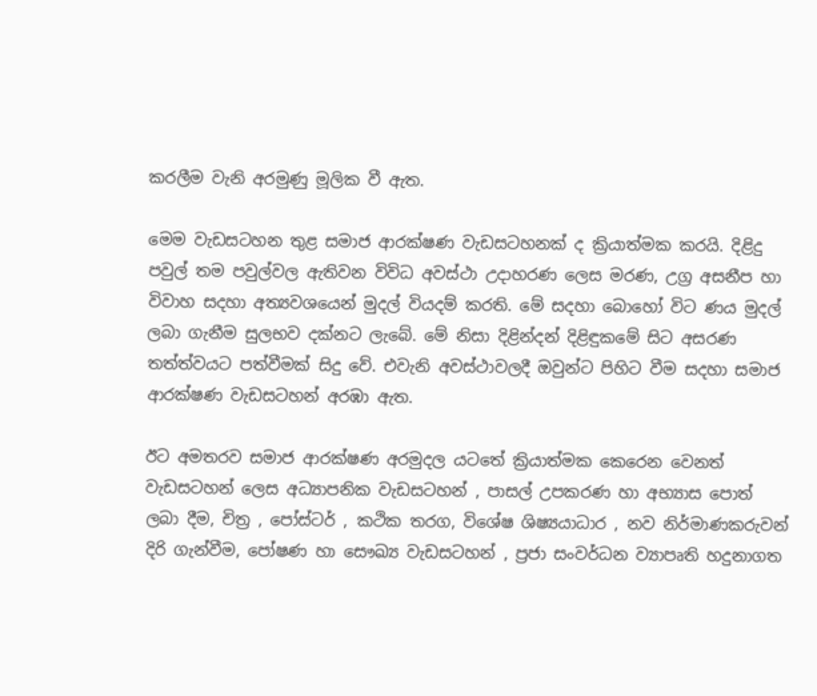කරලීම වැනි අරමුණු මූලික වී ඇත.

මෙම වැඩසටහන තුළ සමාජ ආරක්ෂණ වැඩසටහනක් ද ක්‍රියාත්මක කරයි. දිළිදු පවුල් තම පවුල්වල ඇතිවන විවිධ අවස්ථා උදාහරණ ලෙස මරණ, උග්‍ර අසනීප හා විවාහ සදහා අත්‍යවශයෙන් මුදල් වියදම් කරති. මේ සදහා බොහෝ විට ණය මුදල් ලබා ගැනීම සුලභව දක්නට ලැබේ. මේ නිසා දිළින්දන් දිළිඳුකමේ සිට අසරණ තත්ත්වයට පත්වීමක් සිදු වේ. එවැනි අවස්ථාවලදී ඔවුන්ට පිහිට වීම සදහා සමාජ ආරක්ෂණ වැඩසටහන් අරඹා ඇත.

ඊට අමතරව සමාජ ආරක්ෂණ අරමුදල යටතේ ක්‍රියාත්මක කෙරෙන වෙනත්  වැඩසටහන් ලෙස අධ්‍යාපනික වැඩසටහන් , පාසල් උපකරණ හා අභ්‍යාස පොත් ලබා දීම, චිත්‍ර , පෝස්ටර් , කථික තරග, විශේෂ ශිෂ්‍යයාධාර , නව නිර්මාණකරුවන්  දිරි ගැන්වීම, පෝෂණ හා සෞඛ්‍ය වැඩසටහන් , ප්‍රජා සංවර්ධන ව්‍යාපෘති හදුනාගත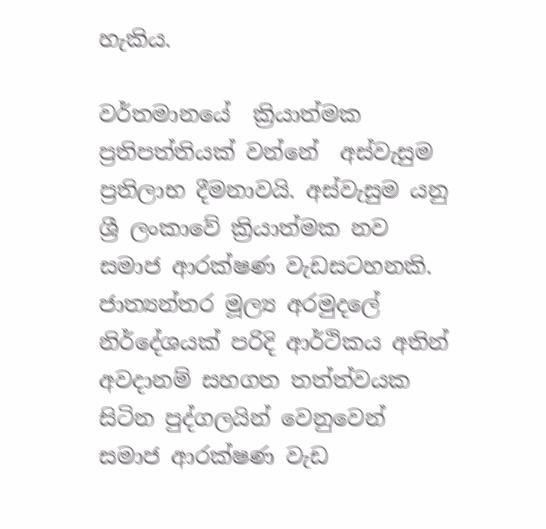හැකිය.

වර්තමානයේ  ක්‍රියාත්මක ප්‍රතිපත්තියක් වන්නේ  අස්වැසුම ප්‍රතිලාභ දීමනාවයි. අස්වැසුම යනු ශ්‍රී ලංකාවේ ක්‍රියාත්මක නව  සමාජ ආරක්ෂණ වැඩසටහනකි. ජාත්‍යන්තර මූල්‍ය අරමුදලේ නිර්දේශයක් පරිදි ආර්ථිකය අතින් අවදානම් සහගත තත්ත්වයක සිටින පුද්ගලයින් වෙනුවෙන් සමාජ ආරක්ෂණ වැඩ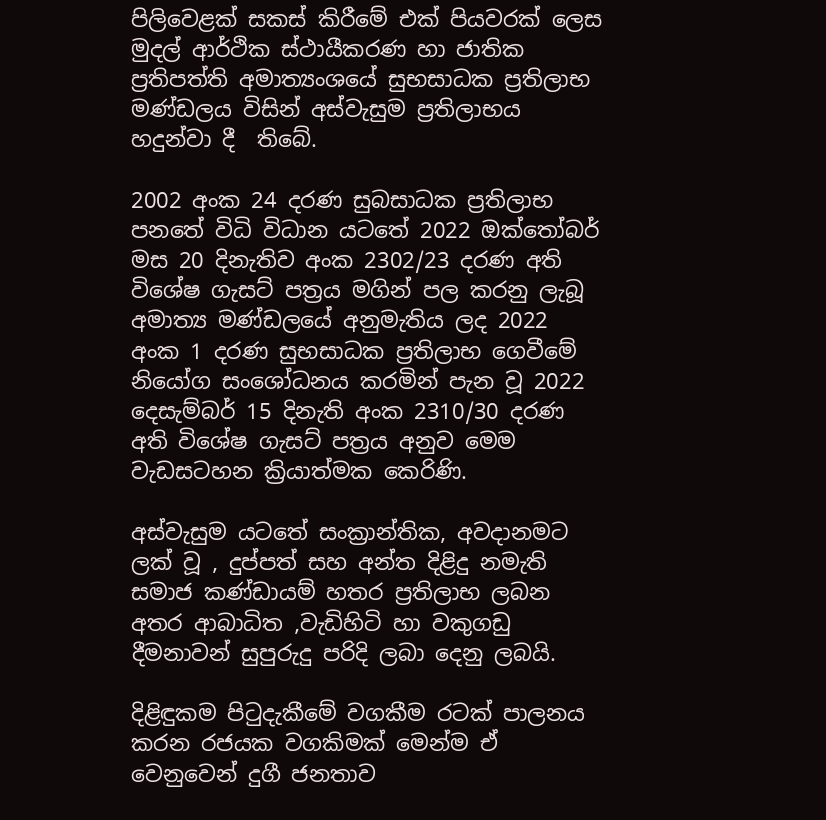පිලිවෙළක් සකස් කිරීමේ එක් පියවරක් ලෙස මුදල් ආර්ථික ස්ථායීකරණ හා ජාතික ප්‍රතිපත්ති අමාත්‍යංශයේ සුභසාධක ප්‍රතිලාභ මණ්ඩලය විසින් අස්වැසුම ප්‍රතිලාභය හදුන්වා දී  තිබේ.

2002 අංක 24 දරණ සුබසාධක ප්‍රතිලාභ පනතේ විධි විධාන යටතේ 2022 ඔක්තෝබර් මස 20 දිනැතිව අංක 2302/23 දරණ අති විශේෂ ගැසට් පත්‍රය මගින් පල කරනු ලැබූ අමාත්‍ය මණ්ඩලයේ අනුමැතිය ලද 2022 අංක 1 දරණ සුභසාධක ප්‍රතිලාභ ගෙවීමේ නියෝග සංශෝධනය කරමින් පැන වූ 2022 දෙසැම්බර් 15 දිනැති අංක 2310/30 දරණ අති විශේෂ ගැසට් පත්‍රය අනුව මෙම වැඩසටහන ක්‍රියාත්මක කෙරිණි.

අස්වැසුම යටතේ සංක්‍රාන්තික, අවදානමට ලක් වූ , දුප්පත් සහ අන්ත දිළිදු නමැති සමාජ කණ්ඩායම් හතර ප්‍රතිලාභ ලබන අතර ආබාධිත ,වැඩිහිටි හා වකුගඩු දීමනාවන් සුපුරුදු පරිදි ලබා දෙනු ලබයි.

දිළිඳුකම පිටුදැකීමේ වගකීම රටක් පාලනය කරන රජයක වගකිමක් මෙන්ම ඒ වෙනුවෙන් දුගී ජනතාව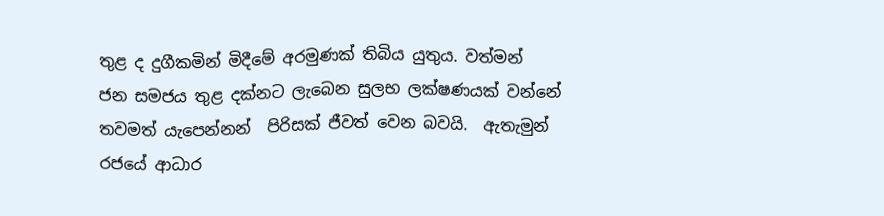තුළ ද දුගීකමින් මිදීමේ අරමුණක් තිබිය යුතුය. වත්මන්   ජන සමජය තුළ දක්නට ලැබෙන සුලභ ලක්ෂණයක් වන්නේ තවමත් යැපෙන්නන්  පිරිසක් ජීවත් වෙන බවයි.  ඇතැමුන් රජයේ ආධාර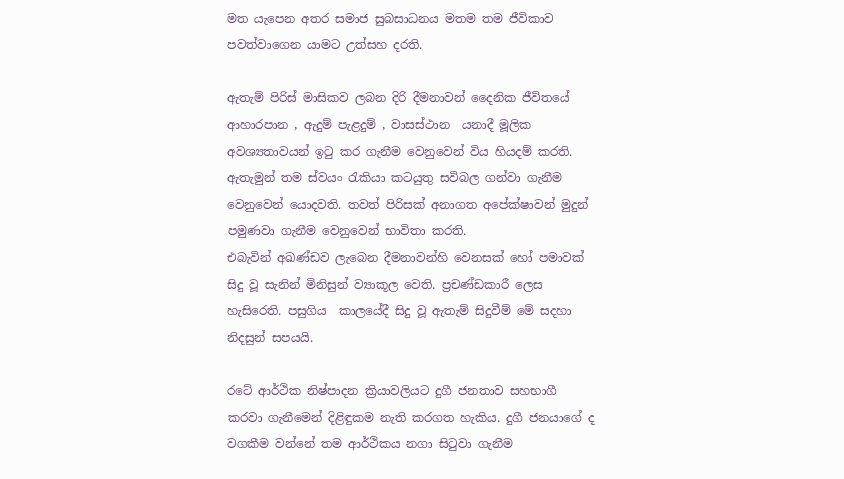මත යැපෙන අතර සමාජ සුබසාධනය මතම තම ජීවිකාව පවත්වාගෙන යාමට උත්සහ දරති.

ඇතැම් පිරිස් මාසිකව ලබන දිරි දීමනාවන් දෛනික ජීවිතයේ ආහාරපාන , ඇදුම් පැළදුම් , වාසස්ථාන  යනාදී මූලික අවශ්‍යතාවයන් ඉටු කර ගැනීම වෙනුවෙන් විය හියදම් කරති. ඇතැමුන් තම ස්වයං රැකියා කටයුතු සවිබල ගන්වා ගැනීම වෙනුවෙන් යොදවති. තවත් පිරිසක් අනාගත අපේක්ෂාවන් මුදුන් පමුණවා ගැනීම වෙනුවෙන් භාවිතා කරති.
එබැවින් අඛණ්ඩව ලැබෙන දීමනාවන්හි වෙනසක් හෝ පමාවක් සිදු වූ සැනින් මිනිසුන් ව්‍යාකූල වෙති. ප්‍රචණ්ඩකාරී ලෙස හැසිරෙති. පසුගිය  කාලයේදී සිදු වූ ඇතැම් සිදුවීම් මේ සදහා නිදසුන් සපයයි.

රටේ ආර්ථික නිෂ්පාදන ක්‍රියාවලියට දුගී ජනතාව සහභාගී කරවා ගැනීමෙන් දිළිඳුකම නැති කරගත හැකිය. දුගී ජනයාගේ ද වගකීම වන්නේ තම ආර්ථිකය නගා සිටුවා ගැනීම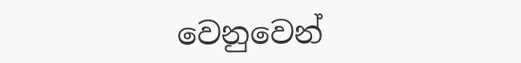වෙනුවෙන්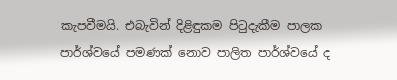කැපවීමයි. එබැවින් දිළිඳුකම පිටුදැකීම පාලක පාර්ශ්වයේ පමණක් නොව පාලිත පාර්ශ්වයේ ද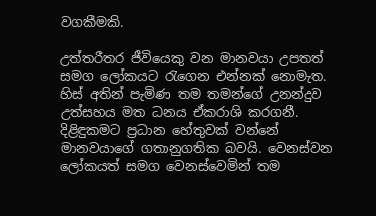වගකීමකි.

උත්තරීතර ජීවියෙකු වන මානවයා උපතත් සමග ලෝකයට රැගෙන එන්නක් නොමැත. හිස් අතින් පැමිණ තම තමන්ගේ උනන්දුව උත්සහය මත ධනය ඒකරාශි කරගනී. දිළිඳුකමට ප්‍රධාන හේතුවක් වන්නේ මානවයාගේ ගතානුගතික බවයි. වෙනස්වන ලෝකයත් සමග වෙනස්වෙමින් තම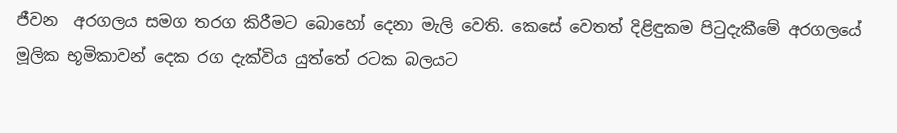ජීවන  අරගලය සමග තරග කිරීමට බොහෝ දෙනා මැලි වෙති. කෙසේ වෙතත් දිළිඳුකම පිටුදැකීමේ අරගලයේ මූලික භූමිකාවන් දෙක රග දැක්විය යුත්තේ රටක බලයට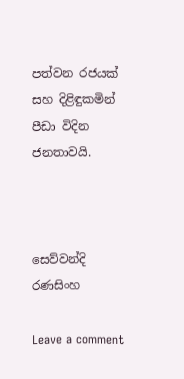පත්වන රජයක් සහ දිළිඳුකමින් පීඩා විදින ජනතාවයි.



සෙව්වන්දි රණසිංහ

Leave a comment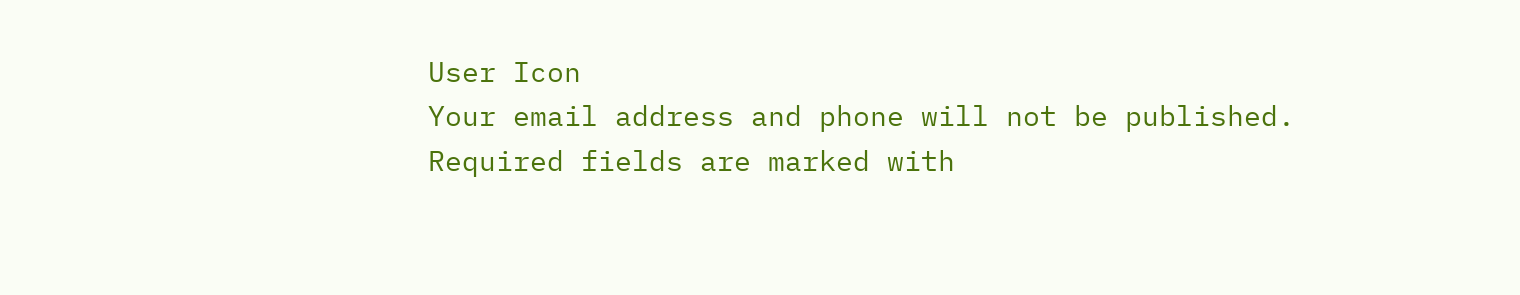User Icon
Your email address and phone will not be published. Required fields are marked with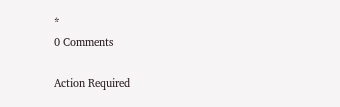*
0 Comments

Action Required